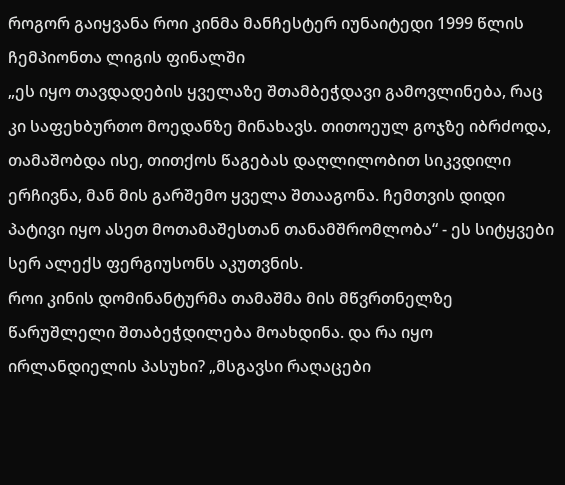როგორ გაიყვანა როი კინმა მანჩესტერ იუნაიტედი 1999 წლის ჩემპიონთა ლიგის ფინალში
„ეს იყო თავდადების ყველაზე შთამბეჭდავი გამოვლინება, რაც კი საფეხბურთო მოედანზე მინახავს. თითოეულ გოჯზე იბრძოდა, თამაშობდა ისე, თითქოს წაგებას დაღლილობით სიკვდილი ერჩივნა, მან მის გარშემო ყველა შთააგონა. ჩემთვის დიდი პატივი იყო ასეთ მოთამაშესთან თანამშრომლობა“ - ეს სიტყვები სერ ალექს ფერგიუსონს აკუთვნის.
როი კინის დომინანტურმა თამაშმა მის მწვრთნელზე წარუშლელი შთაბეჭდილება მოახდინა. და რა იყო ირლანდიელის პასუხი? „მსგავსი რაღაცები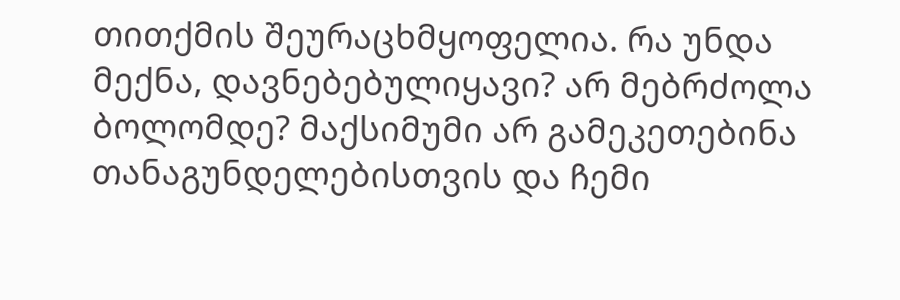თითქმის შეურაცხმყოფელია. რა უნდა მექნა, დავნებებულიყავი? არ მებრძოლა ბოლომდე? მაქსიმუმი არ გამეკეთებინა თანაგუნდელებისთვის და ჩემი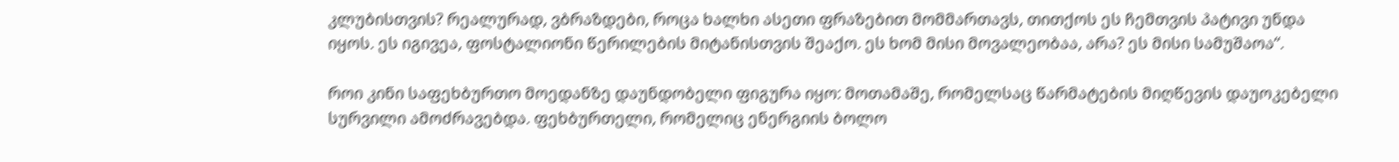კლუბისთვის? რეალურად, ვბრაზდები, როცა ხალხი ასეთი ფრაზებით მომმართავს, თითქოს ეს ჩემთვის პატივი უნდა იყოს. ეს იგივეა, ფოსტალიონი წერილების მიტანისთვის შეაქო. ეს ხომ მისი მოვალეობაა, არა? ეს მისი სამუშაოა“.

როი კინი საფეხბურთო მოედანზე დაუნდობელი ფიგურა იყო: მოთამაშე, რომელსაც წარმატების მიღწევის დაუოკებელი სურვილი ამოძრავებდა. ფეხბურთელი, რომელიც ენერგიის ბოლო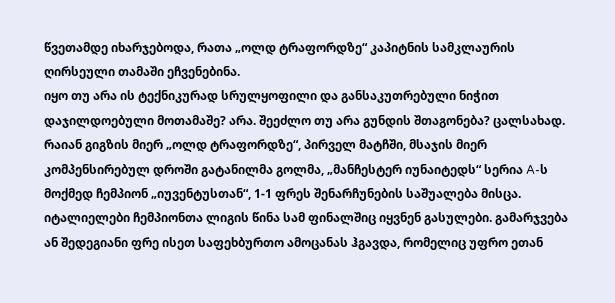წვეთამდე იხარჯებოდა, რათა „ოლდ ტრაფორდზე“ კაპიტნის სამკლაურის ღირსეული თამაში ეჩვენებინა.
იყო თუ არა ის ტექნიკურად სრულყოფილი და განსაკუთრებული ნიჭით დაჯილდოებული მოთამაშე? არა. შეეძლო თუ არა გუნდის შთაგონება? ცალსახად.
რაიან გიგზის მიერ „ოლდ ტრაფორდზე“, პირველ მატჩში, მსაჯის მიერ კომპენსირებულ დროში გატანილმა გოლმა, „მანჩესტერ იუნაიტედს“ სერია A-ს მოქმედ ჩემპიონ „იუვენტუსთან“, 1-1 ფრეს შენარჩუნების საშუალება მისცა.
იტალიელები ჩემპიონთა ლიგის წინა სამ ფინალშიც იყვნენ გასულები. გამარჯვება ან შედეგიანი ფრე ისეთ საფეხბურთო ამოცანას ჰგავდა, რომელიც უფრო ეთან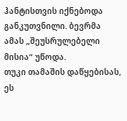ჰანტისთვის იქნებოდა განკუთვნილი. ბევრმა ამას „შეუსრულებელი მისია“ უწოდა.
თუკი თამაშის დაწყებისას, ეს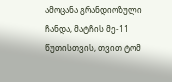ამოცანა გრანდიოზული ჩანდა, მატჩის მე-11 წუთისთვის, თვით ტომ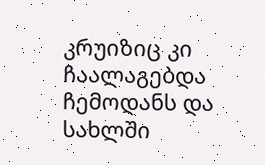კრუიზიც კი ჩაალაგებდა ჩემოდანს და სახლში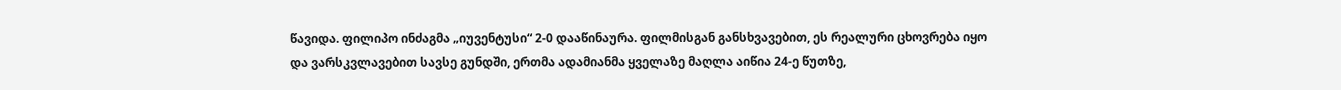წავიდა. ფილიპო ინძაგმა „იუვენტუსი“ 2-0 დააწინაურა. ფილმისგან განსხვავებით, ეს რეალური ცხოვრება იყო და ვარსკვლავებით სავსე გუნდში, ერთმა ადამიანმა ყველაზე მაღლა აიწია 24-ე წუთზე,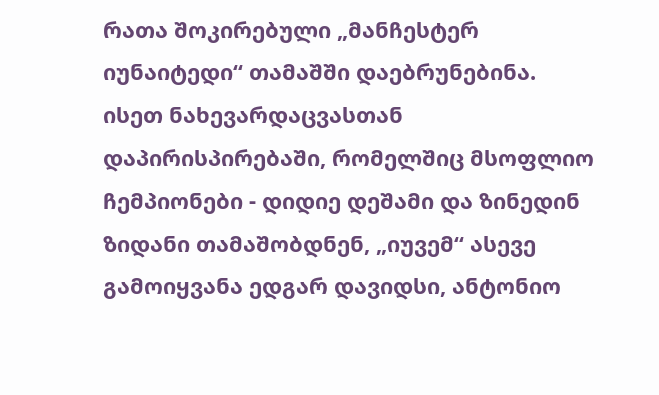რათა შოკირებული „მანჩესტერ იუნაიტედი“ თამაშში დაებრუნებინა.
ისეთ ნახევარდაცვასთან დაპირისპირებაში, რომელშიც მსოფლიო ჩემპიონები - დიდიე დეშამი და ზინედინ ზიდანი თამაშობდნენ, „იუვემ“ ასევე გამოიყვანა ედგარ დავიდსი, ანტონიო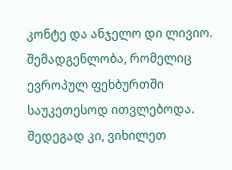კონტე და ანჯელო დი ლივიო. შემადგენლობა, რომელიც ევროპულ ფეხბურთში საუკეთესოდ ითვლებოდა. შედეგად კი, ვიხილეთ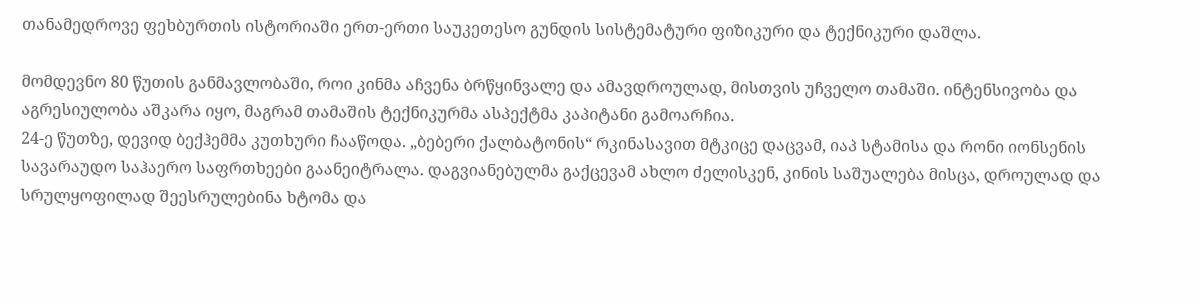თანამედროვე ფეხბურთის ისტორიაში ერთ-ერთი საუკეთესო გუნდის სისტემატური ფიზიკური და ტექნიკური დაშლა.

მომდევნო 80 წუთის განმავლობაში, როი კინმა აჩვენა ბრწყინვალე და ამავდროულად, მისთვის უჩველო თამაში. ინტენსივობა და აგრესიულობა აშკარა იყო, მაგრამ თამაშის ტექნიკურმა ასპექტმა კაპიტანი გამოარჩია.
24-ე წუთზე, დევიდ ბექჰემმა კუთხური ჩააწოდა. „ბებერი ქალბატონის“ რკინასავით მტკიცე დაცვამ, იაპ სტამისა და რონი იონსენის სავარაუდო საჰაერო საფრთხეები გაანეიტრალა. დაგვიანებულმა გაქცევამ ახლო ძელისკენ, კინის საშუალება მისცა, დროულად და სრულყოფილად შეესრულებინა ხტომა და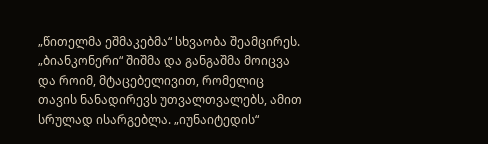„წითელმა ეშმაკებმა“ სხვაობა შეამცირეს.
„ბიანკონერი“ შიშმა და განგაშმა მოიცვა და როიმ, მტაცებელივით, რომელიც თავის ნანადირევს უთვალთვალებს, ამით სრულად ისარგებლა. „იუნაიტედის“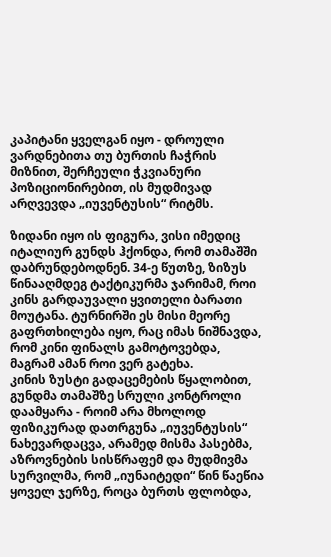კაპიტანი ყველგან იყო - დროული ვარდნებითა თუ ბურთის ჩაჭრის მიზნით, შერჩეული ჭკვიანური პოზიციონირებით, ის მუდმივად არღვევდა „იუვენტუსის“ რიტმს.

ზიდანი იყო ის ფიგურა, ვისი იმედიც იტალიურ გუნდს ჰქონდა, რომ თამაშში დაბრუნდებოდნენ. 34-ე წუთზე, ზიზუს წინააღმდეგ ტაქტიკურმა ჯარიმამ, როი კინს გარდაუვალი ყვითელი ბარათი მოუტანა. ტურნირში ეს მისი მეორე გაფრთხილება იყო, რაც იმას ნიშნავდა, რომ კინი ფინალს გამოტოვებდა, მაგრამ ამან როი ვერ გატეხა.
კინის ზუსტი გადაცემების წყალობით, გუნდმა თამაშზე სრული კონტროლი დაამყარა - როიმ არა მხოლოდ ფიზიკურად დათრგუნა „იუვენტუსის“ ნახევარდაცვა, არამედ მისმა პასებმა, აზროვნების სისწრაფემ და მუდმივმა სურვილმა, რომ „იუნაიტედი“ წინ წაეწია ყოველ ჯერზე, როცა ბურთს ფლობდა,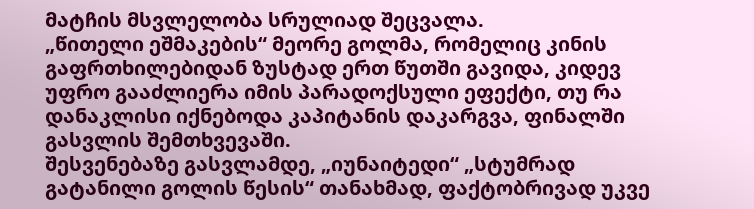მატჩის მსვლელობა სრულიად შეცვალა.
„წითელი ეშმაკების“ მეორე გოლმა, რომელიც კინის გაფრთხილებიდან ზუსტად ერთ წუთში გავიდა, კიდევ უფრო გააძლიერა იმის პარადოქსული ეფექტი, თუ რა დანაკლისი იქნებოდა კაპიტანის დაკარგვა, ფინალში გასვლის შემთხვევაში.
შესვენებაზე გასვლამდე, „იუნაიტედი“ „სტუმრად გატანილი გოლის წესის“ თანახმად, ფაქტობრივად უკვე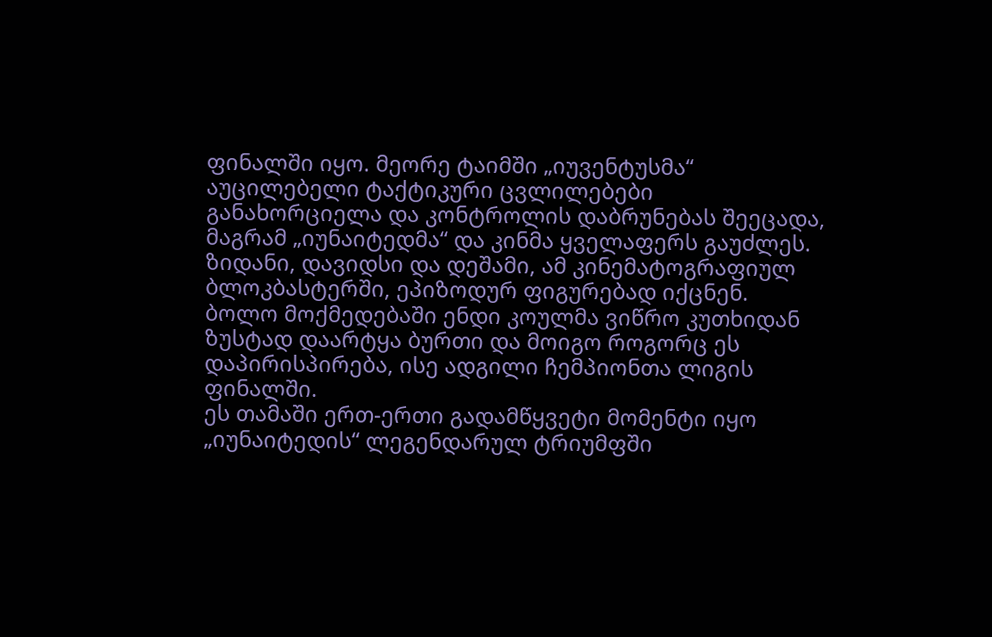ფინალში იყო. მეორე ტაიმში „იუვენტუსმა“ აუცილებელი ტაქტიკური ცვლილებები განახორციელა და კონტროლის დაბრუნებას შეეცადა, მაგრამ „იუნაიტედმა“ და კინმა ყველაფერს გაუძლეს.
ზიდანი, დავიდსი და დეშამი, ამ კინემატოგრაფიულ ბლოკბასტერში, ეპიზოდურ ფიგურებად იქცნენ. ბოლო მოქმედებაში ენდი კოულმა ვიწრო კუთხიდან ზუსტად დაარტყა ბურთი და მოიგო როგორც ეს დაპირისპირება, ისე ადგილი ჩემპიონთა ლიგის ფინალში.
ეს თამაში ერთ-ერთი გადამწყვეტი მომენტი იყო „იუნაიტედის“ ლეგენდარულ ტრიუმფში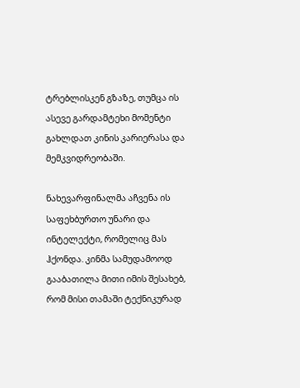ტრებლისკენ გზაზე, თუმცა ის ასევე გარდამტეხი მომენტი გახლდათ კინის კარიერასა და მემკვიდრეობაში.

ნახევარფინალმა აჩვენა ის საფეხბურთო უნარი და ინტელექტი, რომელიც მას ჰქონდა. კინმა სამუდამოოდ გააბათილა მითი იმის შესახებ, რომ მისი თამაში ტექნიკურად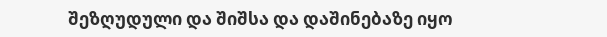შეზღუდული და შიშსა და დაშინებაზე იყო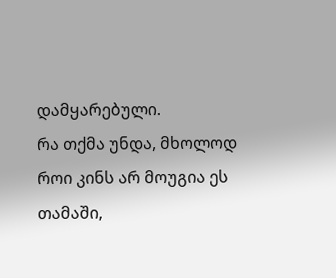დამყარებული.
რა თქმა უნდა, მხოლოდ როი კინს არ მოუგია ეს თამაში,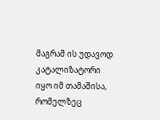მაგრამ ის უდავოდ კატალიზატორი იყო იმ თამაშისა, რომელზეც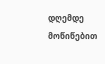დღემდე მოწიწებით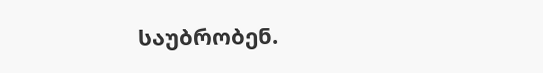საუბრობენ.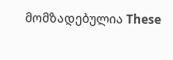მომზადებულია These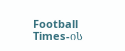Football Times-ის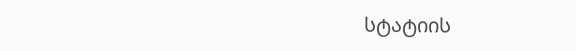სტატიის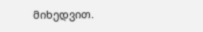მიხედვით.